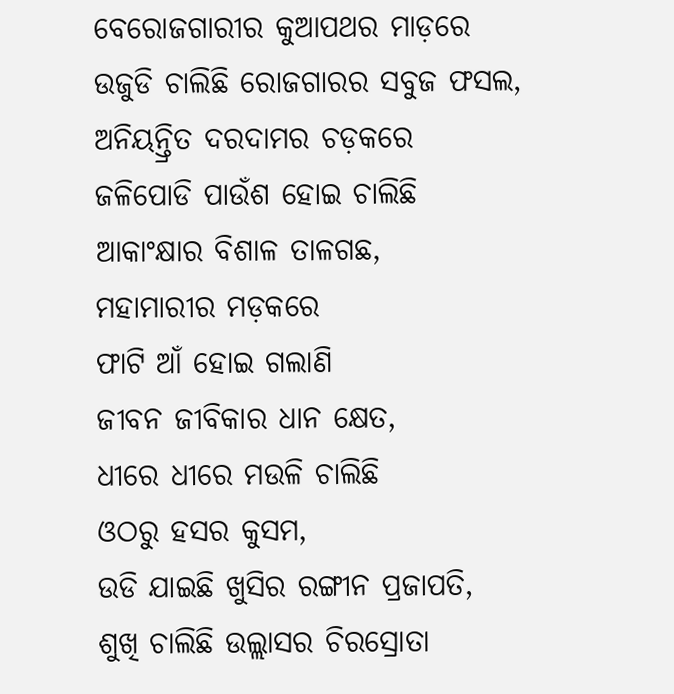ବେରୋଜଗାରୀର କୁଆପଥର ମାଡ଼ରେ
ଉଜୁଡି ଚାଲିଛି ରୋଜଗାରର ସବୁଜ ଫସଲ,
ଅନିୟନ୍ତ୍ରିତ ଦରଦାମର ଚଡ଼କରେ
ଜଳିପୋଡି ପାଉଁଶ ହୋଇ ଚାଲିଛି
ଆକାଂକ୍ଷାର ବିଶାଳ ତାଳଗଛ,
ମହାମାରୀର ମଡ଼କରେ
ଫାଟି ଆଁ ହୋଇ ଗଲାଣି
ଜୀବନ ଜୀବିକାର ଧାନ କ୍ଷେତ,
ଧୀରେ ଧୀରେ ମଉଳି ଚାଲିଛି
ଓଠରୁ ହସର କୁସମ,
ଉଡି ଯାଇଛି ଖୁସିର ରଙ୍ଗୀନ ପ୍ରଜାପତି,
ଶୁଖି ଚାଲିଛି ଉଲ୍ଲାସର ଚିରସ୍ରୋତା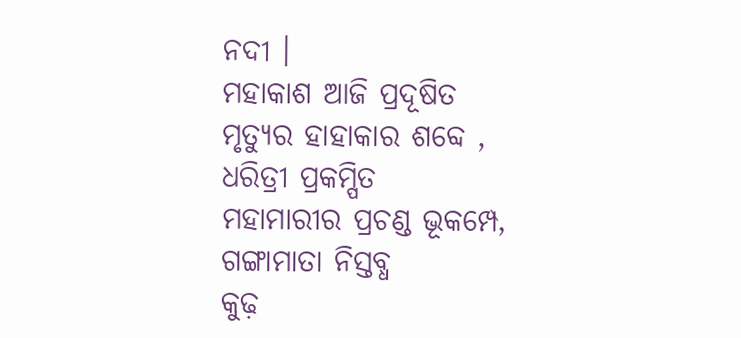ନଦୀ ।
ମହାକାଶ ଆଜି ପ୍ରଦୂଷିତ
ମୃତ୍ୟୁର ହାହାକାର ଶବ୍ଦେ ,
ଧରିତ୍ରୀ ପ୍ରକମ୍ପିତ
ମହାମାରୀର ପ୍ରଚଣ୍ଡ ଭୂକମ୍ପେ,
ଗଙ୍ଗାମାତା ନିସ୍ତବ୍ଧ
କୁଢ଼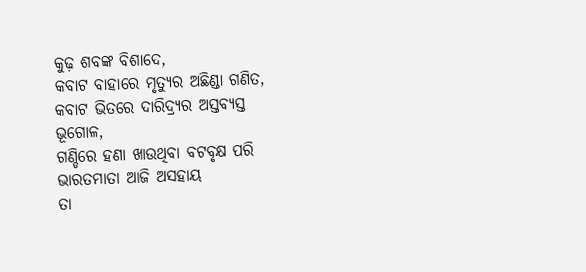କୁଢ଼ ଶବଙ୍କ ବିଶାଦେ,
କବାଟ ବାହାରେ ମୃତ୍ୟୁର ଅଛିଣ୍ଡା ଗଣିତ,
କବାଟ ଭିତରେ ଦାରିଦ୍ର୍ୟର ଅସ୍ତବ୍ୟସ୍ତ ଭୂଗୋଳ,
ଗଣ୍ଡିରେ ହଣା ଖାଉଥିବା ବଟବୃକ୍ଷ ପରି
ଭାରତମାତା ଆଜି ଅସହାୟ
ତା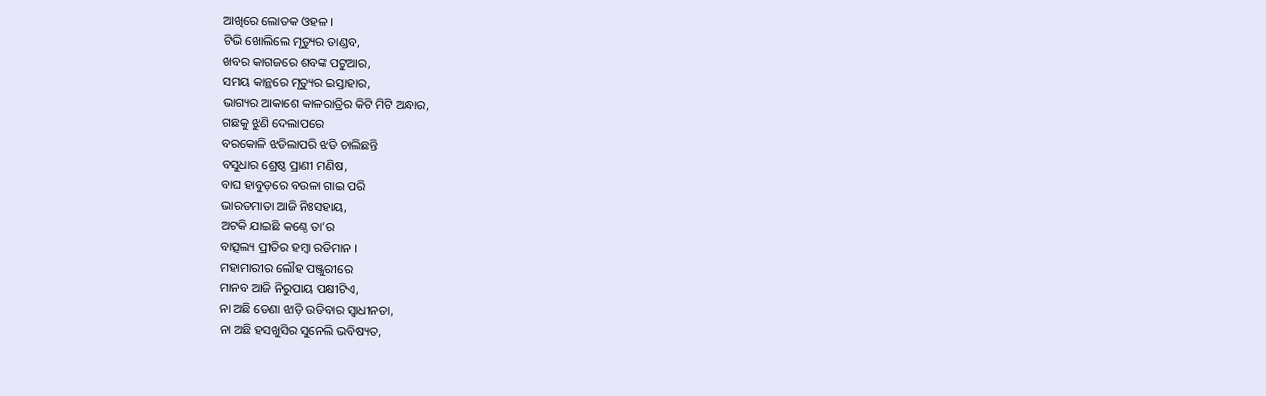ଆଖିରେ ଲୋତକ ଓହଳ ।
ଟିଭି ଖୋଲିଲେ ମୃତ୍ୟୁର ତାଣ୍ଡବ,
ଖବର କାଗଜରେ ଶବଙ୍କ ପଟୁଆର,
ସମୟ କାନ୍ଥରେ ମୃତ୍ୟୁର ଇସ୍ତାହାର,
ଭାଗ୍ୟର ଆକାଶେ କାଳରାତ୍ରିର କିଟି ମିଟି ଅନ୍ଧାର,
ଗଛକୁ ଝୁଣି ଦେଲାପରେ
ବରକୋଳି ଝଡିଲାପରି ଝଡି ଚାଲିଛନ୍ତି
ବସୁଧାର ଶ୍ରେଷ୍ଠ ପ୍ରାଣୀ ମଣିଷ,
ବାଘ ହାବୁଡ଼ରେ ବଉଳା ଗାଇ ପରି
ଭାରତମାତା ଆଜି ନିଃସହାୟ,
ଅଟକି ଯାଇଛି କଣ୍ଠେ ତା’ର
ବାତ୍ସଲ୍ୟ ପ୍ରୀତିର ହମ୍ବା ରଡିମାନ ।
ମହାମାରୀର ଲୌହ ପଞ୍ଜୁରୀରେ
ମାନବ ଆଜି ନିରୁପାୟ ପକ୍ଷୀଟିଏ,
ନା ଅଛି ଡେଣା ଝାଡ଼ି ଉଡିବାର ସ୍ୱାଧୀନତା,
ନା ଅଛି ହସଖୁସିର ସୁନେଲି ଭବିଷ୍ୟତ,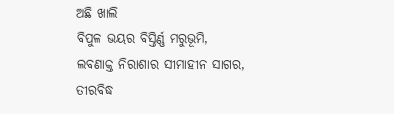ଅଛି ଖାଲି
ବିପୁଳ ଭୟର ବିସ୍ତିର୍ଣ୍ଣ ମରୁଭୂମି,
ଲବଣାକ୍ତ ନିରାଶାର ସୀମାହୀନ ସାଗର,
ତୀରବିଦ୍ଧ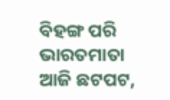ବିହଙ୍ଗ ପରି
ଭାରତମାତା ଆଜି ଛଟପଟ,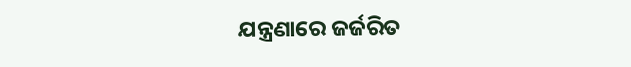ଯନ୍ତ୍ରଣାରେ ଜର୍ଜରିତ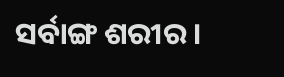ସର୍ବାଙ୍ଗ ଶରୀର ।